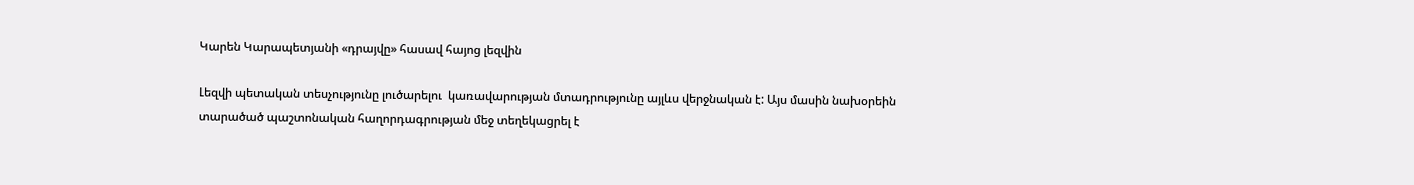Կարեն Կարապետյանի «դրայվը» հասավ հայոց լեզվին

Լեզվի պետական տեսչությունը լուծարելու  կառավարության մտադրությունը այլևս վերջնական է: Այս մասին նախօրեին տարածած պաշտոնական հաղորդագրության մեջ տեղեկացրել է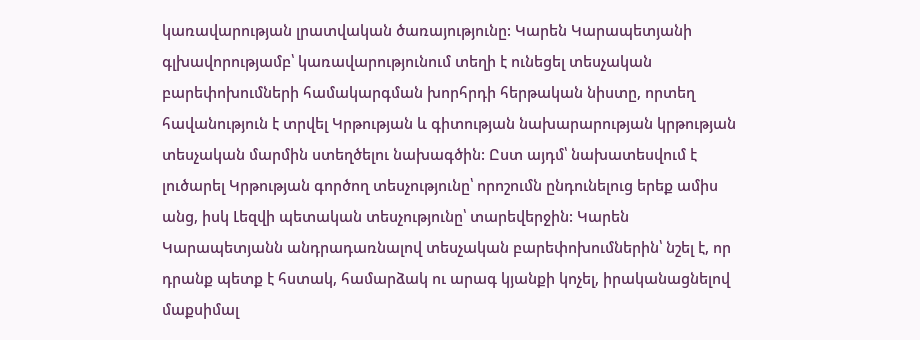կառավարության լրատվական ծառայությունը: Կարեն Կարապետյանի գլխավորությամբ՝ կառավարությունում տեղի է ունեցել տեսչական բարեփոխումների համակարգման խորհրդի հերթական նիստը, որտեղ  հավանություն է տրվել Կրթության և գիտության նախարարության կրթության տեսչական մարմին ստեղծելու նախագծին: Ըստ այդմ՝ նախատեսվում է լուծարել Կրթության գործող տեսչությունը՝ որոշումն ընդունելուց երեք ամիս անց, իսկ Լեզվի պետական տեսչությունը՝ տարեվերջին: Կարեն Կարապետյանն անդրադառնալով տեսչական բարեփոխումներին՝ նշել է, որ դրանք պետք է հստակ, համարձակ ու արագ կյանքի կոչել, իրականացնելով մաքսիմալ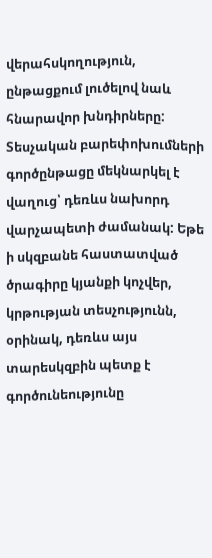վերահսկողություն, ընթացքում լուծելով նաև հնարավոր խնդիրները: Տեսչական բարեփոխումների գործընթացը մեկնարկել է վաղուց՝ դեռևս նախորդ վարչապետի ժամանակ: Եթե ի սկզբանե հաստատված ծրագիրը կյանքի կոչվեր, կրթության տեսչությունն, օրինակ, դեռևս այս տարեսկզբին պետք է գործունեությունը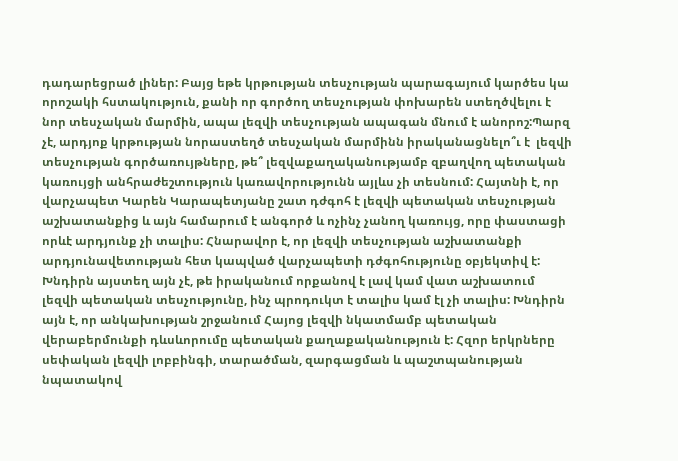դադարեցրած լիներ: Բայց եթե կրթության տեսչության պարագայում կարծես կա որոշակի հստակություն, քանի որ գործող տեսչության փոխարեն ստեղծվելու է նոր տեսչական մարմին, ապա լեզվի տեսչության ապագան մնում է անորոշ:Պարզ չէ, արդյոք կրթության նորաստեղծ տեսչական մարմինն իրականացնելո՞ւ է  լեզվի տեսչության գործառույթները, թե՞ լեզվաքաղականությամբ զբաղվող պետական կառույցի անհրաժեշտություն կառավորությունն այլևս չի տեսնում: Հայտնի է, որ վարչապետ Կարեն Կարապետյանը շատ դժգոհ է լեզվի պետական տեսչության աշխատանքից և այն համարում է անգործ և ոչինչ չանող կառույց, որը փաստացի որևէ արդյունք չի տալիս: Հնարավոր է, որ լեզվի տեսչության աշխատանքի արդյունավետության հետ կապված վարչապետի դժգոհությունը օբյեկտիվ է: Խնդիրն այստեղ այն չէ, թե իրականում որքանով է լավ կամ վատ աշխատում լեզվի պետական տեսչությունը, ինչ պրոդուկտ է տալիս կամ էլ չի տալիս: Խնդիրն այն է, որ անկախության շրջանում Հայոց լեզվի նկատմամբ պետական վերաբերմունքի դևսևորումը պետական քաղաքականություն է: Հզոր երկրները սեփական լեզվի լոբբինգի, տարածման, զարգացման և պաշտպանության նպատակով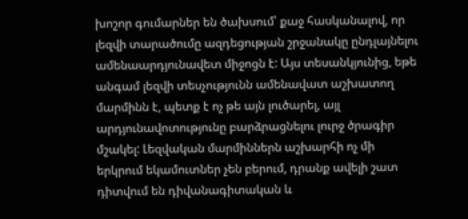խոշոր գումարներ են ծախսում՝ քաջ հասկանալով, որ լեզվի տարածումը ազդեցության շրջանակը ընդլայնելու ամենաարդյունավետ միջոցն է: Այս տեսանկյունից, եթե անգամ լեզվի տեսչությունն ամենավատ աշխատող մարմինն է, պետք է ոչ թե այն լուծարել, այլ արդյունավոտությունը բարձրացնելու լուրջ ծրագիր մշակել: Լեզվական մարմիններն աշխարհի ոչ մի երկրում եկամուտներ չեն բերում, դրանք ավելի շատ դիտվում են դիվանագիտական և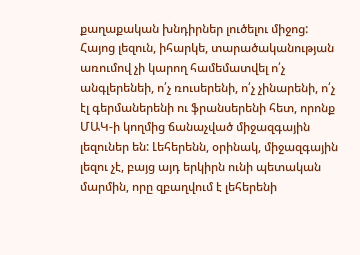քաղաքական խնդիրներ լուծելու միջոց: Հայոց լեզուն, իհարկե, տարածականության առումով չի կարող համեմատվել ո՛չ անգլերենեի, ո՛չ ռուսերենի, ո՛չ չինարենի, ո՛չ էլ գերմաներենի ու ֆրանսերենի հետ, որոնք ՄԱԿ-ի կողմից ճանաչված միջազգային լեզուներ են: Լեհերենն, օրինակ, միջազգային լեզու չէ, բայց այդ երկիրն ունի պետական մարմին, որը զբաղվում է լեհերենի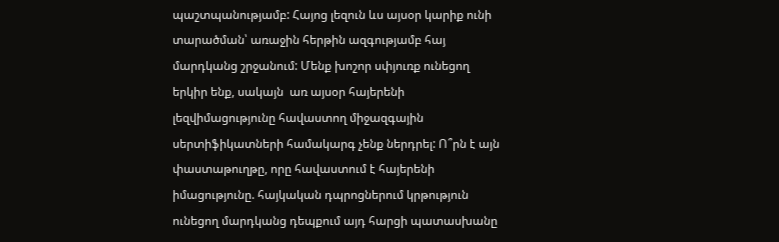պաշտպանությամբ: Հայոց լեզուն ևս այսօր կարիք ունի տարածման՝ առաջին հերթին ազգությամբ հայ մարդկանց շրջանում: Մենք խոշոր սփյուռք ունեցող երկիր ենք, սակայն  առ այսօր հայերենի լեզվիմացությունը հավաստող միջազգային սերտիֆիկատների համակարգ չենք ներդրել: Ո՞րն է այն փաստաթուղթը, որը հավաստում է հայերենի իմացությունը. հայկական դպրոցներում կրթություն ունեցող մարդկանց դեպքում այդ հարցի պատասխանը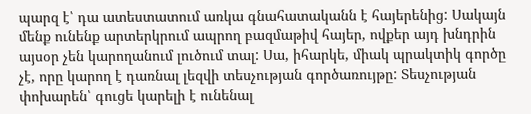պարզ է՝ դա ատեստատում առկա գնահատականն է հայերենից: Սակայն մենք ունենք արտերկրում ապրող բազմաթիվ հայեր, ովքեր այդ խնդրին այսօր չեն կարողանում լուծում տալ: Սա, իհարկե, միակ պրակտիկ գործը չէ, որը կարող է դառնալ լեզվի տեսչության գործառույթը: Տեսչության փոխարեն՝ գուցե կարելի է ունենալ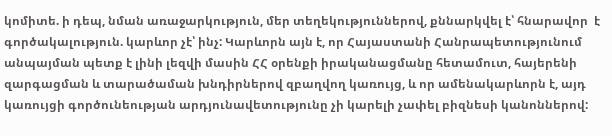կոմիտե. ի դեպ, նման առաջարկություն, մեր տեղեկություններով, քննարկվել է՝ հնարավոր  է գործակալություն. կարևոր չէ՝ ինչ: Կարևորն այն է, որ Հայաստանի Հանրապետությունում անպայման պետք է լինի լեզվի մասին ՀՀ օրենքի իրականացմանը հետամուտ, հայերենի զարգացման և տարածաման խնդիրներով զբաղվող կառույց, և որ ամենակարևորն է, այդ կառույցի գործունեության արդյունավետությունը չի կարելի չափել բիզնեսի կանոններով: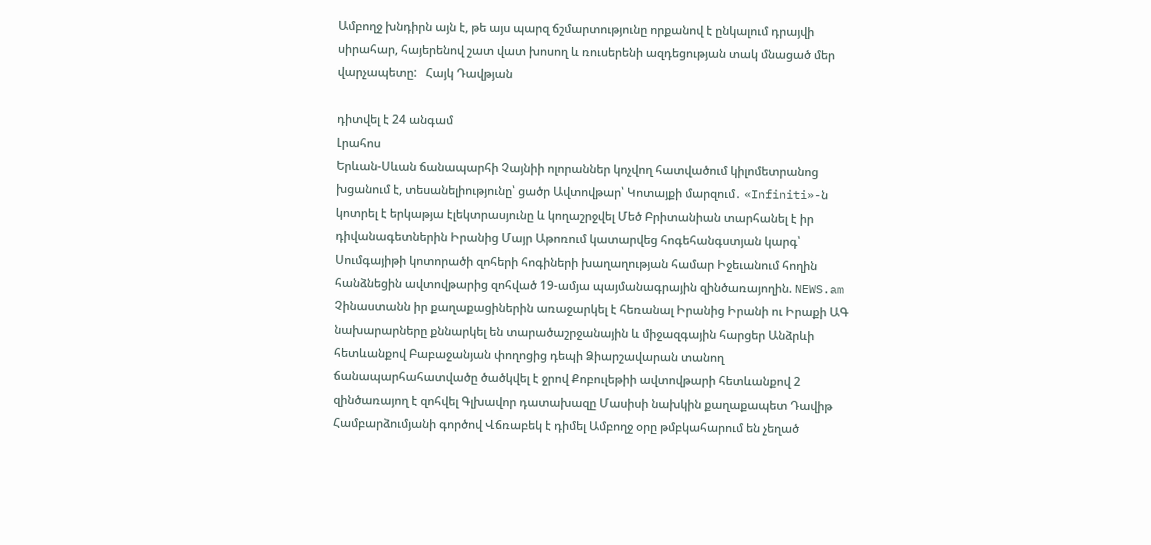Ամբողջ խնդիրն այն է, թե այս պարզ ճշմարտությունը որքանով է ընկալում դրայվի սիրահար, հայերենով շատ վատ խոսող և ռուսերենի ազդեցության տակ մնացած մեր վարչապետը:   Հայկ Դավթյան

դիտվել է 24 անգամ
Լրահոս
Երևան-Սևան ճանապարհի Չայնիի ոլորաններ կոչվող հատվածում կիլոմետրանոց խցանում է, տեսանելիությունը՝ ցածր Ավտովթար՝ Կոտայքի մարզում․ «Infiniti»-ն կոտրել է երկաթյա էլեկտրասյունը և կողաշրջվել Մեծ Բրիտանիան տարհանել է իր դիվանագետներին Իրանից Մայր Աթոռում կատարվեց հոգեհանգստյան կարգ՝ Սումգայիթի կոտորածի զոհերի հոգիների խաղաղության համար Իջեւանում հողին հանձնեցին ավտովթարից զոհված 19-ամյա պայմանագրային զինծառայողին. NEWS.am Չինաստանն իր քաղաքացիներին առաջարկել է հեռանալ Իրանից Իրանի ու Իրաքի ԱԳ նախարարները քննարկել են տարածաշրջանային և միջազգային հարցեր Անձրևի հետևանքով Բաբաջանյան փողոցից դեպի Ձիարշավարան տանող ճանապարհահատվածը ծածկվել է ջրով Քոբուլեթիի ավտովթարի հետևանքով 2 զինծառայող է զոհվել Գլխավոր դատախազը Մասիսի նախկին քաղաքապետ Դավիթ Համբարձումյանի գործով Վճռաբեկ է դիմել Ամբողջ օրը թմբկահարում են չեղած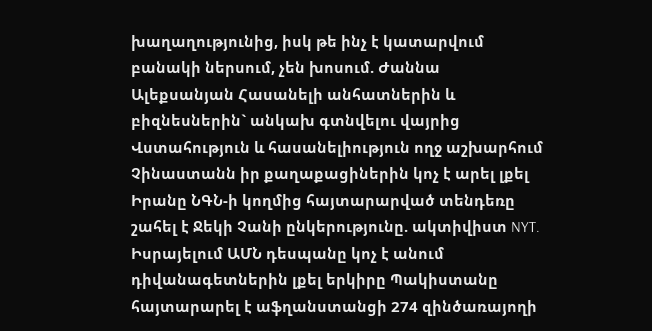խաղաղությունից, իսկ թե ինչ է կատարվում բանակի ներսում, չեն խոսում. Ժաննա Ալեքսանյան Հասանելի անհատներին և բիզնեսներին` անկախ գտնվելու վայրից Վստահություն և հասանելիություն ողջ աշխարհում Չինաստանն իր քաղաքացիներին կոչ է արել լքել Իրանը ՆԳՆ-ի կողմից հայտարարված տենդեռը շահել է Ջեկի Չանի ընկերությունը. ակտիվիստ NYT. Իսրայելում ԱՄՆ դեսպանը կոչ է անում դիվանագետներին լքել երկիրը Պակիստանը հայտարարել է աֆղանստանցի 274 զինծառայողի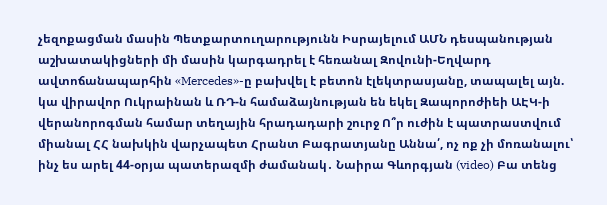չեզոքացման մասին Պետքարտուղարությունն Իսրայելում ԱՄՆ դեսպանության աշխատակիցների մի մասին կարգադրել է հեռանալ Զովունի-Եղվարդ ավտոճանապարհին «Mercedes»-ը բախվել է բետոն էլեկտրասյանը, տապալել այն. կա վիրավոր Ուկրաինան և ՌԴ-ն համաձայնության են եկել Զապորոժիեի ԱԷԿ-ի վերանորոգման համար տեղային հրադադարի շուրջ Ո՞ր ուժին է պատրաստվում միանալ ՀՀ նախկին վարչապետ Հրանտ Բագրատյանը Աննա՛, ոչ ոք չի մոռանալու՝ ինչ ես արել 44-օրյա պատերազմի ժամանակ․ Նաիրա Գևորգյան (video) Բա տենց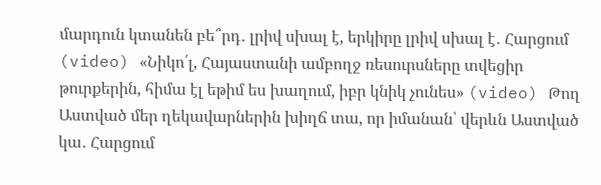մարդուն կտանեն բե՞րդ․ լրիվ սխալ է, երկիրը լրիվ սխալ է․ Հարցում (video) «Նիկո՛լ, Հայաստանի ամբողջ ռեսուրսները տվեցիր թուրքերին, հիմա էլ եթիմ ես խաղում, իբր կնիկ չունես» (video) Թող Աստված մեր ղեկավարներին խիղճ տա, որ իմանան՝ վերևն Աստված կա․ Հարցում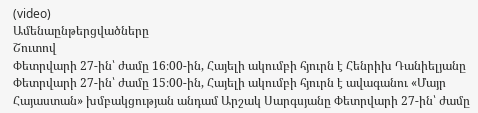(video)
Ամենաընթերցվածները
Շուտով
Փետրվարի 27-ին՝ ժամը 16։00-ին, Հայելի ակումբի հյուրն է Հենրիխ Դանիելյանը Փետրվարի 27-ին՝ ժամը 15։00-ին, Հայելի ակումբի հյուրն է ավագանու «Մայր Հայաստան» խմբակցության անդամ Արշակ Սարգսյանը Փետրվարի 27-ին՝ ժամը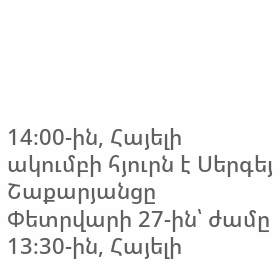14։00-ին, Հայելի ակումբի հյուրն է Սերգեյ Շաքարյանցը Փետրվարի 27-ին՝ ժամը 13։30-ին, Հայելի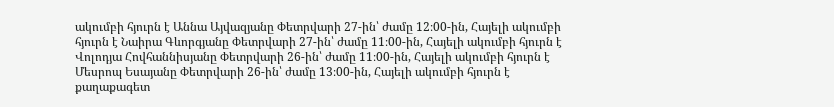ակումբի հյուրն է Աննա Այվազյանը Փետրվարի 27-ին՝ ժամը 12։00-ին, Հայելի ակումբի հյուրն է Նաիրա Գևորգյանը Փետրվարի 27-ին՝ ժամը 11։00-ին, Հայելի ակումբի հյուրն է Վոլոդյա Հովհաննիսյանը Փետրվարի 26-ին՝ ժամը 11։00-ին, Հայելի ակումբի հյուրն է Մեսրոպ Եսայանը Փետրվարի 26-ին՝ ժամը 13։00-ին, Հայելի ակումբի հյուրն է քաղաքագետ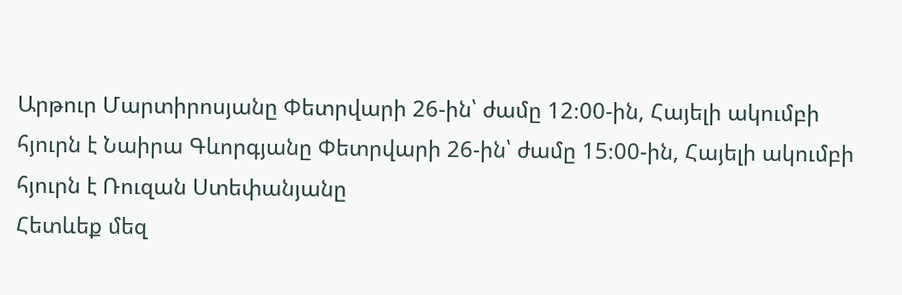Արթուր Մարտիրոսյանը Փետրվարի 26-ին՝ ժամը 12։00-ին, Հայելի ակումբի հյուրն է Նաիրա Գևորգյանը Փետրվարի 26-ին՝ ժամը 15։00-ին, Հայելի ակումբի հյուրն է Ռուզան Ստեփանյանը
Հետևեք մեզ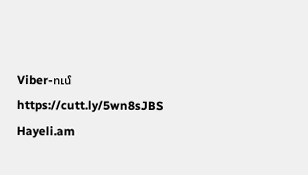Viber-ում https://cutt.ly/5wn8sJBS
Hayeli.am